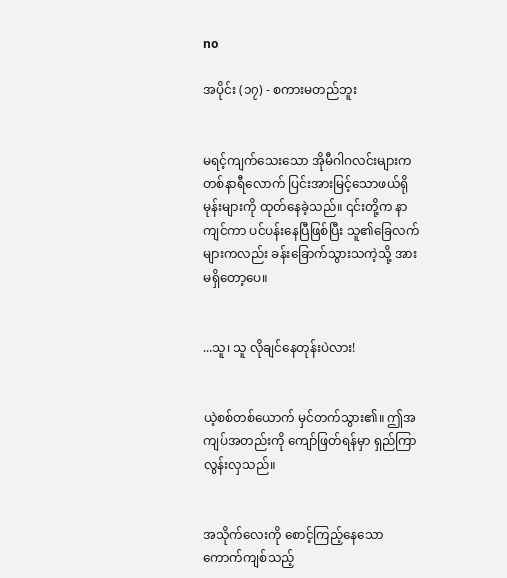no

အပိုင်း (၁၇) - စကားမတည်ဘူး


မရင့်ကျက်သေးသော အိုမီဂါဂလင်းများက တစ်နာရီလောက် ပြင်းအားမြင့်သောဖယ်ရိုမုန်းများကို ထုတ်နေခဲ့သည်။ ၎င်းတို့က နာကျင်ကာ ပင်ပန်းနေပြီဖြစ်ပြီး သူ၏ခြေလက်များကလည်း ခန်းခြောက်သွားသကဲ့သို့ အားမရှိတော့ပေ။


...သူ၊ သူ လိုချင်နေတုန်းပဲလား!


ယဲ့စစ်တစ်ယောက် မှင်တက်သွား၏။ ဤအကျပ်အတည်းကို ကျော်ဖြတ်ရန်မှာ ရှည်ကြာလွန်းလှသည်။


အသိုက်လေးကို စောင့်ကြည့်နေသော ကောက်ကျစ်သည့်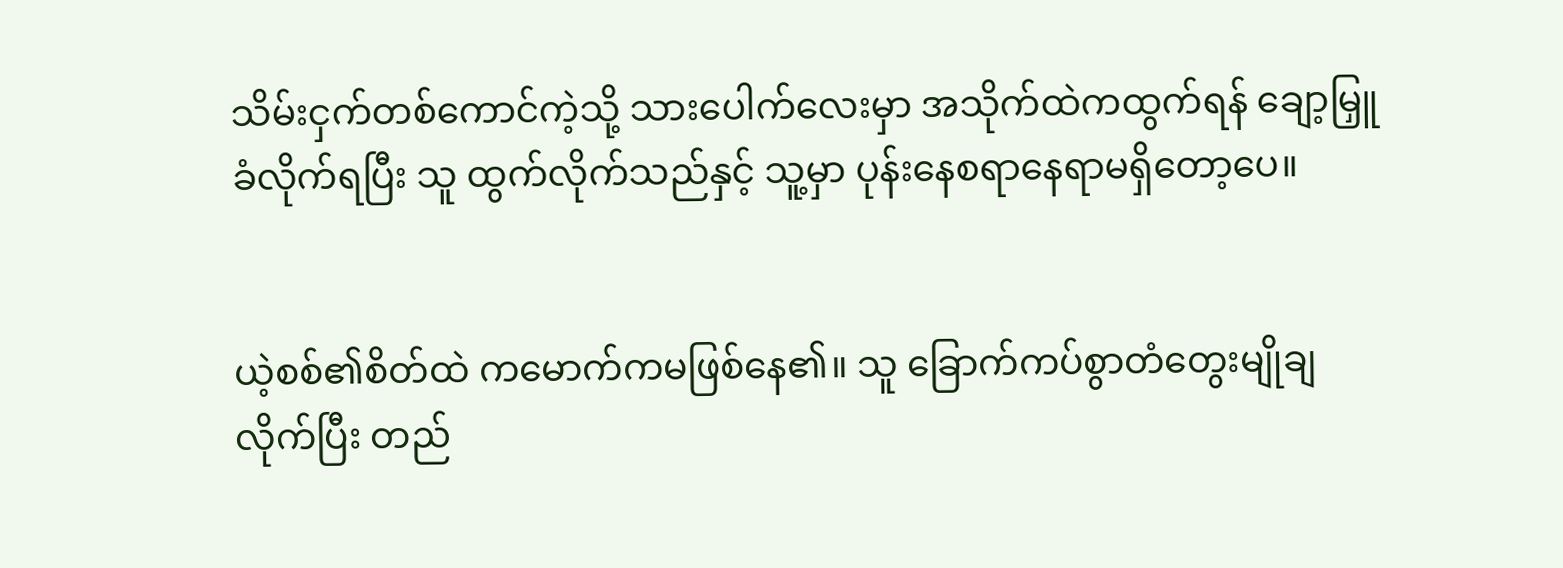သိမ်းငှက်တစ်ကောင်ကဲ့သို့ သားပေါက်လေးမှာ အသိုက်ထဲကထွက်ရန် ချော့မြှူခံလိုက်ရပြီး သူ ထွက်လိုက်သည်နှင့် သူ့မှာ ပုန်းနေစရာနေရာမရှိတော့ပေ။


ယဲ့စစ်၏စိတ်ထဲ ကမောက်ကမဖြစ်နေ၏။ သူ ခြောက်ကပ်စွာတံတွေးမျိုချလိုက်ပြီး တည်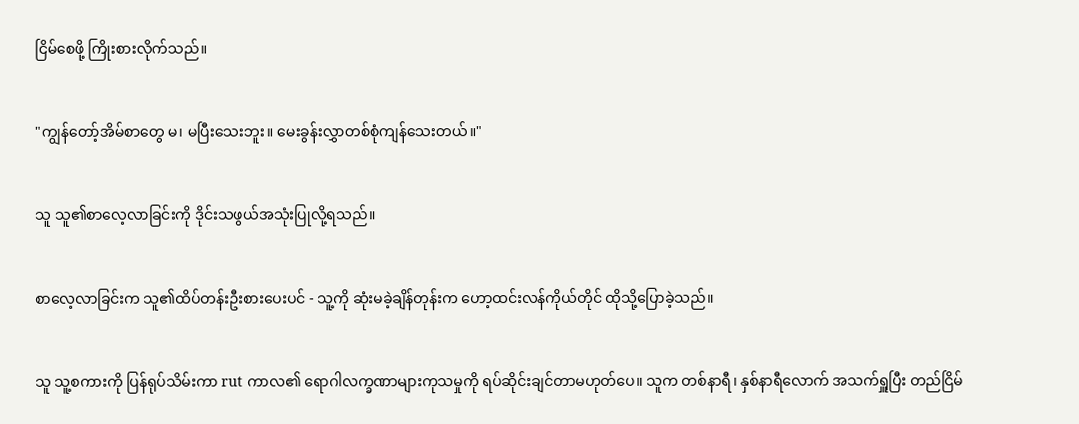ငြိမ်စေဖို့ ကြိုးစားလိုက်သည်။


"ကျွန်တော့်အိမ်စာတွေ မ၊ မပြီးသေးဘူး။ မေးခွန်းလွှာတစ်စုံကျန်သေးတယ်။"


သူ သူ၏စာလေ့လာခြင်းကို ဒိုင်းသဖွယ်အသုံးပြုလို့ရသည်။


စာလေ့လာခြင်းက သူ၏ထိပ်တန်းဦးစားပေးပင် - သူ့ကို ဆုံးမခဲ့ချိန်တုန်းက ဟော့ထင်းလန်ကိုယ်တိုင် ထိုသို့ပြောခဲ့သည်။


သူ သူ့စကားကို ပြန်ရုပ်သိမ်းကာ rut ကာလ၏ ရောဂါလက္ခဏာများကုသမှုကို ရပ်ဆိုင်းချင်တာမဟုတ်ပေ။ သူက တစ်နာရီ၊ နှစ်နာရီလောက် အသက်ရှူပြီး တည်ငြိမ်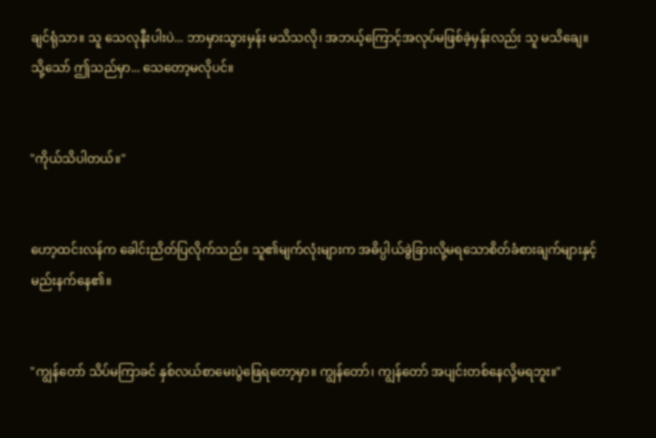ချင်ရုံသာ။ သူ သေလုနီးပါးပဲ... ဘာမှားသွားမှန်း မသိသလို၊ အဘယ့်ကြောင့်အလုပ်မဖြစ်ခဲ့မှန်းလည်း သူ မသိချေ။ သို့သော် ဤသည်မှာ... သေတော့မလိုပင်။


"ကိုယ်သိပါတယ်။"


ဟော့ထင်းလန်က ခေါင်းညိတ်ပြလိုက်သည်။ သူ၏မျက်လုံးများက အဓိပ္ပါယ်ခွဲခြားလို့မရသောစိတ်ခံစားချက်များနှင့် မည်းနက်နေ၏။


"ကျွန်တော် သိပ်မကြာခင် နှစ်လယ်စာမေးပွဲဖြေရတော့မှာ။ ကျွန်တော်၊ ကျွန်တော် အပျင်းတစ်နေလို့မရဘူး။"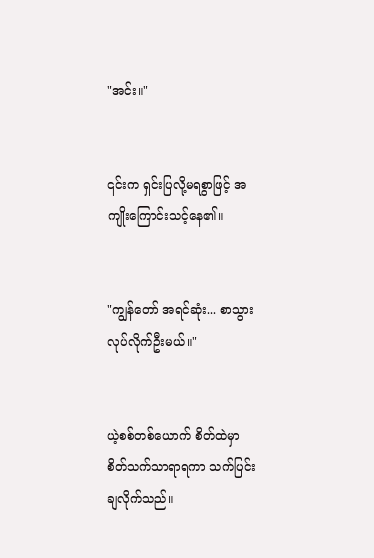"အင်း။"


၎င်းက ရှင်းပြလို့မရစွာဖြင့် အကျိုးကြောင်းသင့်နေ၏။


"ကျွန်တော် အရင်ဆုံး... စာသွားလုပ်လိုက်ဦးမယ်။"


ယဲ့စစ်တစ်ယောက် စိတ်ထဲမှာ စိတ်သက်သာရာရကာ သက်ပြင်းချလိုက်သည်။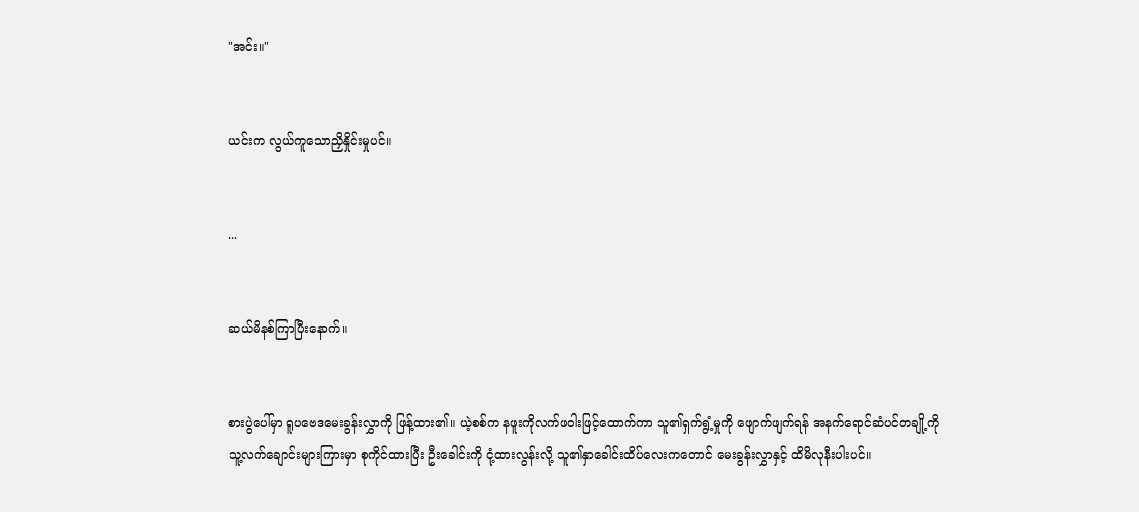"အင်း။"


ယင်းက လွယ်ကူသောညှိနှိုင်းမှုပင်။


...


ဆယ်မိနစ်ကြာပြီးနောက်။


စားပွဲပေါ်မှာ ရူပဗေဒမေးခွန်းလွှာကို ဖြန့်ထား၏။ ယဲ့စစ်က နဖူးကိုလက်ဖဝါးဖြင့်ထောက်ကာ သူ၏ရှက်ရွံ့မှုကို ဖျောက်ဖျက်ရန် အနက်ရောင်ဆံပင်တချို့ကို သူ့လက်ချောင်းများကြားမှာ စုကိုင်ထားပြီး ဦးခေါင်းကို ငုံ့ထားလွန်းလို့ သူ၏နှာခေါင်းထိပ်လေးကတောင် မေးခွန်းလွှာနှင့် ထိမိလုနီးပါးပင်။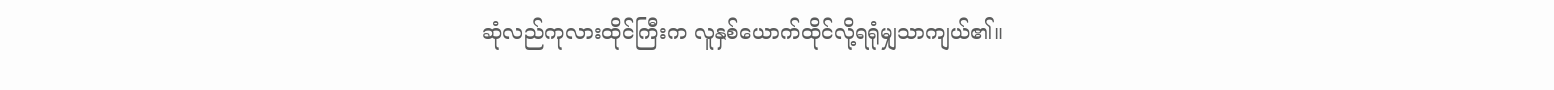ဆုံလည်ကုလားထိုင်ကြီးက လူနှစ်ယောက်ထိုင်လို့ရရုံမျှသာကျယ်၏။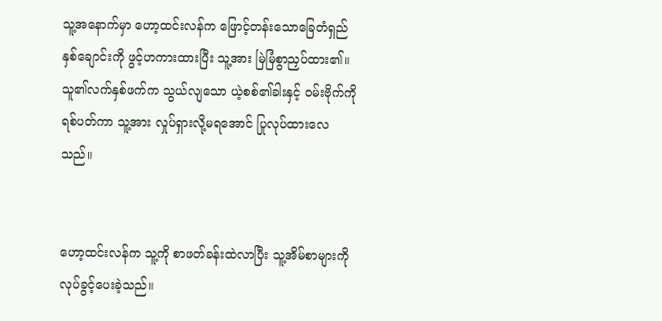သူ့အနောက်မှာ ဟော့ထင်းလန်က ဖြောင့်တန်းသောခြေတံရှည်နှစ်ချောင်းကို ဖွင့်ဟကားထားပြီး သူ့အား မြဲမြံစွာညှပ်ထား၏။ သူ၏လက်နှစ်ဖက်က သွယ်လျသော ယဲ့စစ်၏ခါးနှင့် ဝမ်းဗိုက်ကို ရစ်ပတ်ကာ သူ့အား လှုပ်ရှားလို့မရအောင် ပြုလုပ်ထားလေသည်။


ဟော့ထင်းလန်က သူ့ကို စာဖတ်ခန်းထဲလာပြီး သူ့အိမ်စာများကို လုပ်ခွင့်ပေးခဲ့သည်။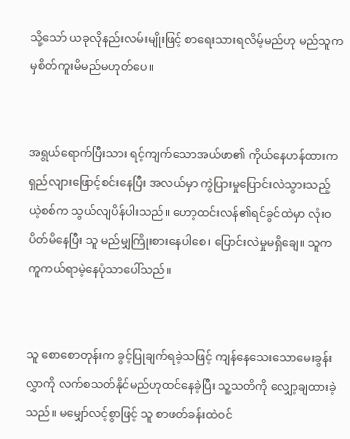သို့သော် ယခုလိုနည်းလမ်းမျိုးဖြင့် စာရေးသားရလိမ့်မည်ဟု မည်သူကမှစိတ်ကူးမိမည်မဟုတ်ပေ။


အရွယ်ရောက်ပြီးသား ရင့်ကျက်သောအယ်ဖာ၏ ကိုယ်နေဟန်ထားက ရှည်လျားဖြောင့်စင်းနေပြီး အလယ်မှာ ကွဲပြားမှုပြောင်းလဲသွားသည့် ယဲ့စစ်က သွယ်လျပိန်ပါးသည်။ ဟော့ထင်းလန်၏ရင်ခွင်ထဲမှာ လုံးဝပိတ်မိနေပြီး သူ မည်မျှကြိုးစားနေပါစေ၊ ပြောင်းလဲမှုမရှိချေ။ သူက ကူကယ်ရာမဲ့နေပုံသာပေါ်သည်။


သူ စောစောတုန်းက ခွင့်ပြုချက်ရခဲ့သဖြင့် ကျန်နေသေးသောမေးခွန်းလွှာကို လက်စသတ်နိုင်မည်ဟုထင်နေခဲ့ပြီး သူ့သတိကို လျှော့ချထားခဲ့သည်။ မမျှော်လင့်စွာဖြင့် သူ စာဖတ်ခန်းထဲဝင်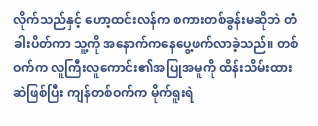လိုက်သည်နှင့် ဟော့ထင်းလန်က စကားတစ်ခွန်းမဆိုဘဲ တံခါးပိတ်ကာ သူ့ကို အနောက်ကနေပွေ့ဖက်လာခဲ့သည်။ တစ်ဝက်က လူကြီးလူကောင်း၏အပြုအမူကို ထိန်းသိမ်းထားဆဲဖြစ်ပြီး ကျန်တစ်ဝက်က မိုက်ရူးရဲ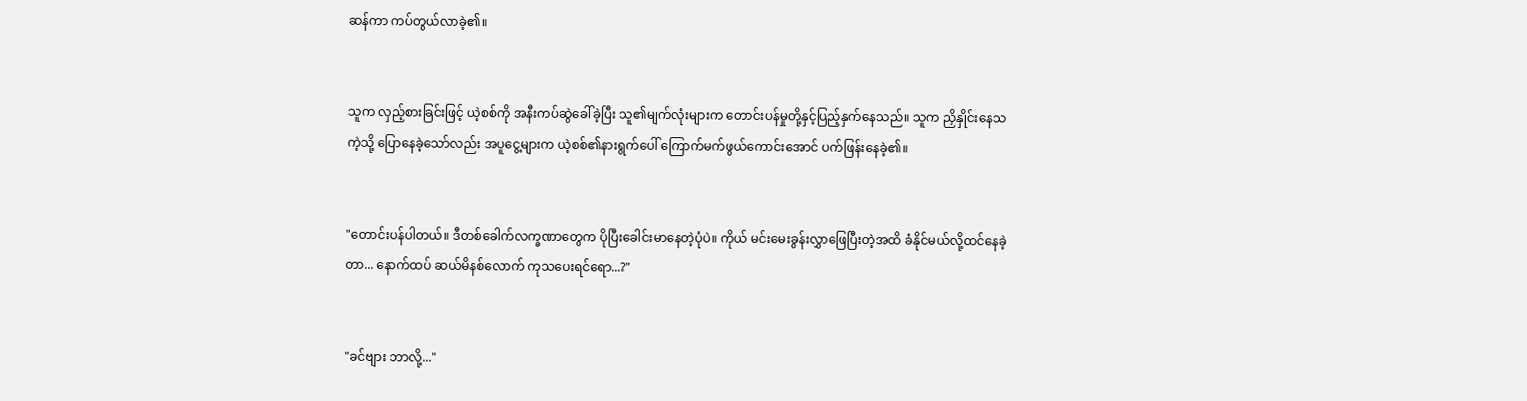ဆန်ကာ ကပ်တွယ်လာခဲ့၏။


သူက လှည့်စားခြင်းဖြင့် ယဲ့စစ်ကို အနီးကပ်ဆွဲခေါ်ခဲ့ပြီး သူ၏မျက်လုံးများက တောင်းပန်မှုတို့နှင့်ပြည့်နှက်နေသည်။ သူက ညှိနှိုင်းနေသကဲ့သို့ ပြောနေခဲ့သော်လည်း အပူငွေ့များက ယဲ့စစ်၏နားရွက်ပေါ် ကြောက်မက်ဖွယ်ကောင်းအောင် ပက်ဖြန်းနေခဲ့၏။


"တောင်းပန်ပါတယ်။ ဒီတစ်ခေါက်လက္ခဏာတွေက ပိုပြီးခေါင်းမာနေတဲ့ပုံပဲ။ ကိုယ် မင်းမေးခွန်းလွှာဖြေပြီးတဲ့အထိ ခံနိုင်မယ်လို့ထင်နေခဲ့တာ... နောက်ထပ် ဆယ်မိနစ်လောက် ကုသပေးရင်ရော...?"


"ခင်ဗျား ဘာလို့..."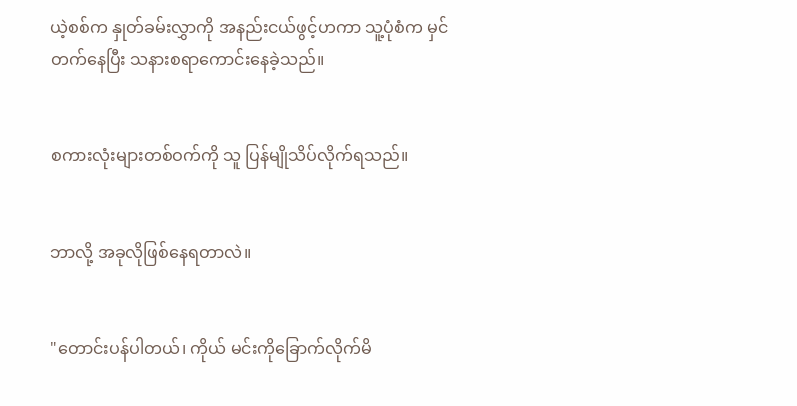ယဲ့စစ်က နှုတ်ခမ်းလွှာကို အနည်းငယ်ဖွင့်ဟကာ သူ့ပုံစံက မှင်တက်နေပြီး သနားစရာကောင်းနေခဲ့သည်။


စကားလုံးများတစ်ဝက်ကို သူ ပြန်မျိုသိပ်လိုက်ရသည်။


ဘာလို့ အခုလိုဖြစ်နေရတာလဲ။


"တောင်းပန်ပါတယ်၊ ကိုယ် မင်းကိုခြောက်လိုက်မိ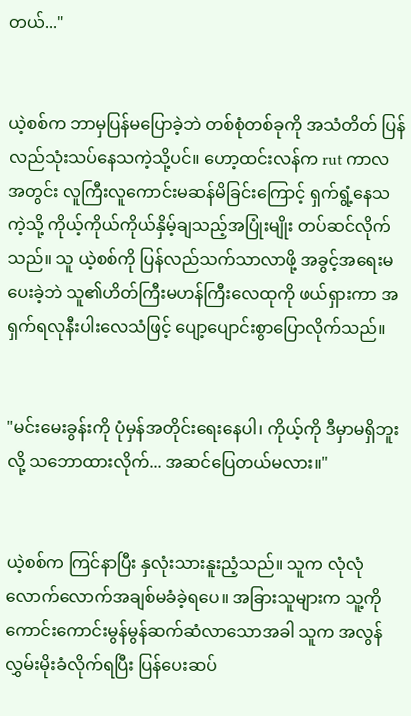တယ်..."


ယဲ့စစ်က ဘာမှပြန်မပြောခဲ့ဘဲ တစ်စုံတစ်ခုကို အသံတိတ် ပြန်လည်သုံးသပ်နေသကဲ့သို့ပင်။ ဟော့ထင်းလန်က rut ကာလအတွင်း လူကြီးလူကောင်းမဆန်မိခြင်းကြောင့် ရှက်ရွံ့နေသကဲ့သို့ ကိုယ့်ကိုယ်ကိုယ်နှိမ့်ချသည့်အပြုံးမျိုး တပ်ဆင်လိုက်သည်။ သူ ယဲ့စစ်ကို ပြန်လည်သက်သာလာဖို့ အခွင့်အရေးမပေးခဲ့ဘဲ သူ၏ဟိတ်ကြီးမဟန်ကြီးလေထုကို ဖယ်ရှားကာ အရှက်ရလုနီးပါးလေသံဖြင့် ပျော့ပျောင်းစွာပြောလိုက်သည်။


"မင်းမေးခွန်းကို ပုံမှန်အတိုင်းရေးနေပါ၊ ကိုယ့်ကို ဒီမှာမရှိဘူးလို့ သဘောထားလိုက်... အဆင်ပြေတယ်မလား။"


ယဲ့စစ်က ကြင်နာပြီး နှလုံးသားနူးညံ့သည်။ သူက လုံလုံလောက်လောက်အချစ်မခံခဲ့ရပေ။ အခြားသူများက သူ့ကို ကောင်းကောင်းမွန်မွန်ဆက်ဆံလာသောအခါ သူက အလွန်လွှမ်းမိုးခံလိုက်ရပြီး ပြန်ပေးဆပ်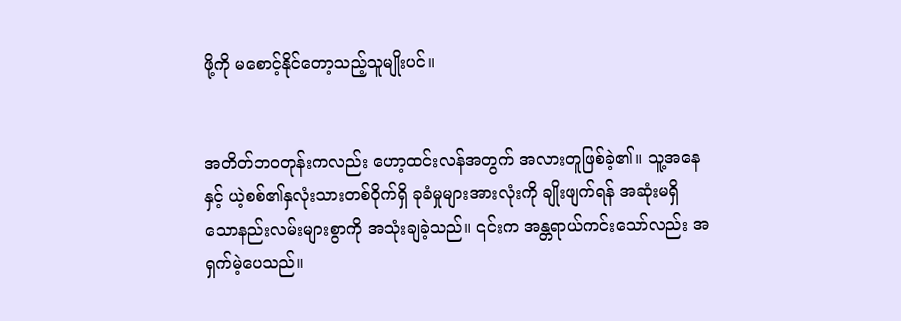ဖို့ကို မစောင့်နိုင်တော့သည့်သူမျိုးပင်။


အတိတ်ဘဝတုန်းကလည်း ဟော့ထင်းလန်အတွက် အလားတူဖြစ်ခဲ့၏။ သူ့အနေနှင့် ယဲ့စစ်၏နှလုံးသားတစ်ဝိုက်ရှိ ခုခံမှုများအားလုံးကို ချိုးဖျက်ရန် အဆုံးမရှိသောနည်းလမ်းများစွာကို အသုံးချခဲ့သည်။ ၎င်းက အန္တရာယ်ကင်းသော်လည်း အရှက်မဲ့ပေသည်။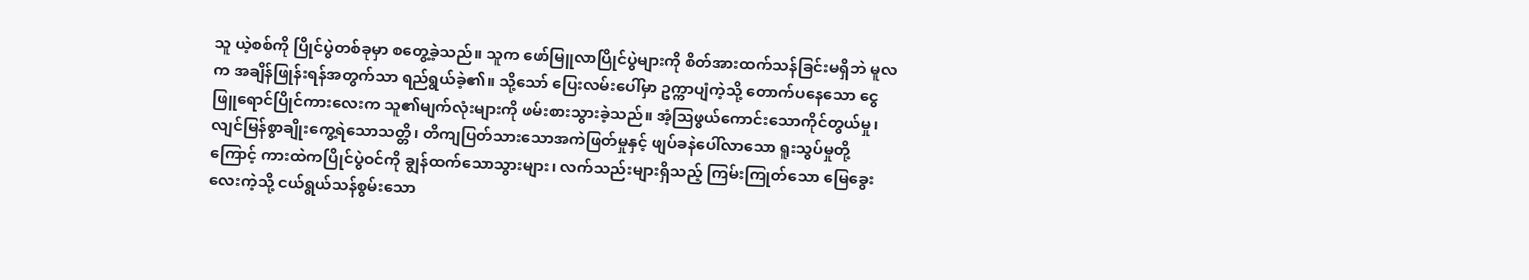သူ ယဲ့စစ်ကို ပြိုင်ပွဲတစ်ခုမှာ စတွေ့ခဲ့သည်။ သူက ဖော်မြူလာပြိုင်ပွဲများကို စိတ်အားထက်သန်ခြင်းမရှိဘဲ မူလက အချိန်ဖြုန်းရန်အတွက်သာ ရည်ရွယ်ခဲ့၏။ သို့သော် ပြေးလမ်းပေါ်မှာ ဥက္ကာပျံကဲ့သို့ တောက်ပနေသော ငွေဖြူရောင်ပြိုင်ကားလေးက သူ၏မျက်လုံးများကို ဖမ်းစားသွားခဲ့သည်။ အံ့သြဖွယ်ကောင်းသောကိုင်တွယ်မှု၊ လျင်မြန်စွာချိုးကွေ့ရဲသောသတ္တိ၊ တိကျပြတ်သားသောအကဲဖြတ်မှုနှင့် ဖျပ်ခနဲပေါ်လာသော ရူးသွပ်မှုတို့ကြောင့် ကားထဲကပြိုင်ပွဲဝင်ကို ချွန်ထက်သောသွားများ၊ လက်သည်းများရှိသည့် ကြမ်းကြုတ်သော မြေခွေးလေးကဲ့သို့ ငယ်ရွယ်သန်စွမ်းသော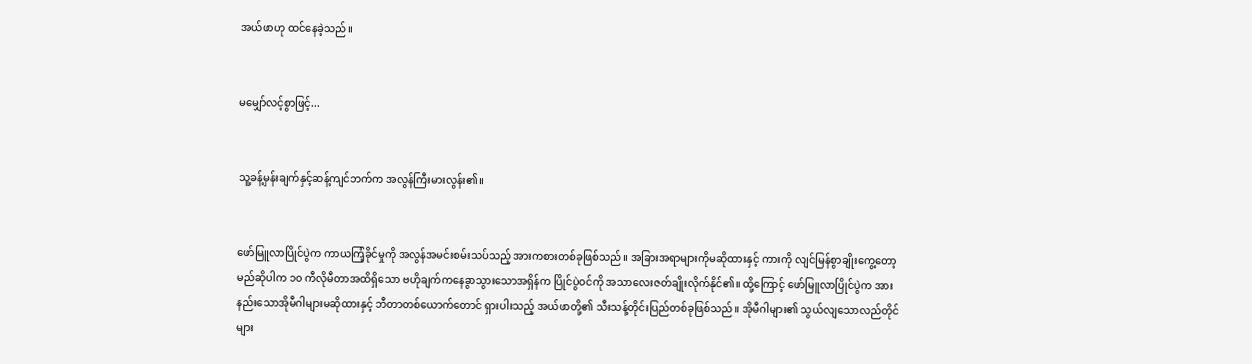အယ်ဖာဟု ထင်နေခဲ့သည်။


မမျှော်လင့်စွာဖြင့်...


သူ့ခန့်မှန်းချက်နှင့်ဆန့်ကျင်ဘက်က အလွန်ကြီးမားလွန်း၏။


ဖော်မြူလာပြိုင်ပွဲက ကာယကြံ့ခိုင်မှုကို အလွန်အမင်းစမ်းသပ်သည့် အားကစားတစ်ခုဖြစ်သည်။ အခြားအရာများကိုမဆိုထားနှင့် ကားကို လျင်မြန်စွာချိုးကွေ့တော့မည်ဆိုပါက ၁၀ ကီလိုမီတာအထိရှိသော ဗဟိုချက်ကနေခွာသွားသောအရှိန်က ပြိုင်ပွဲဝင်ကို အသာလေးဇတ်ချိုးလိုက်နိုင်၏။ ထို့ကြောင့် ဖော်မြူလာပြိုင်ပွဲက အားနည်းသောအိုမီဂါများမဆိုထားနှင့် ဘီတာတစ်ယောက်တောင် ရှားပါးသည့် အယ်ဖာတို့၏ သီးသန့်တိုင်းပြည်တစ်ခုဖြစ်သည်။ အိုမီဂါများ၏ သွယ်လျသောလည်တိုင်များ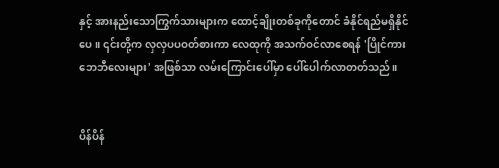နှင့် အားနည်းသောကြွက်သားများက ထောင့်ချိုးတစ်ခုကိုတောင် ခံနိုင်ရည်မရှိနိုင်ပေ။ ၎င်းတို့က လှလှပပဝတ်စားကာ လေထုကို အသက်ဝင်လာစေရန် 'ပြိုင်ကားဘေဘီလေးများ' အဖြစ်သာ လမ်းကြောင်းပေါ်မှာ ပေါ်ပေါက်လာတတ်သည်။


ပိန်ပိန်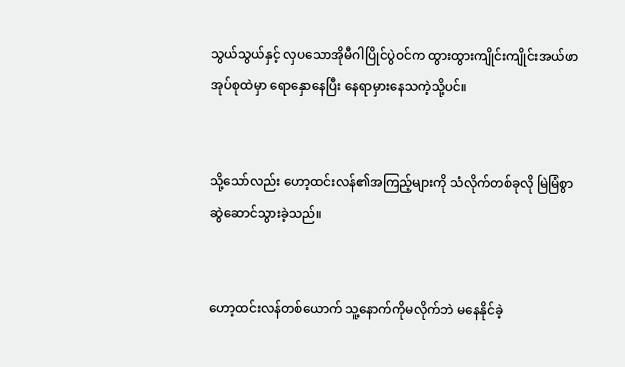သွယ်သွယ်နှင့် လှပသောအိုမီဂါပြိုင်ပွဲဝင်က ထွားထွားကျိုင်းကျိုင်းအယ်ဖာအုပ်စုထဲမှာ ရောနှောနေပြီး နေရာမှားနေသကဲ့သို့ပင်။


သို့သော်လည်း ဟော့ထင်းလန်၏အကြည့်များကို သံလိုက်တစ်ခုလို မြဲမြံစွာဆွဲဆောင်သွားခဲ့သည်။


ဟော့ထင်းလန်တစ်ယောက် သူ့နောက်ကိုမလိုက်ဘဲ မနေနိုင်ခဲ့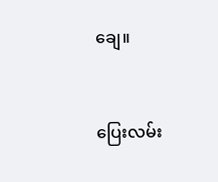ချေ။


ပြေးလမ်း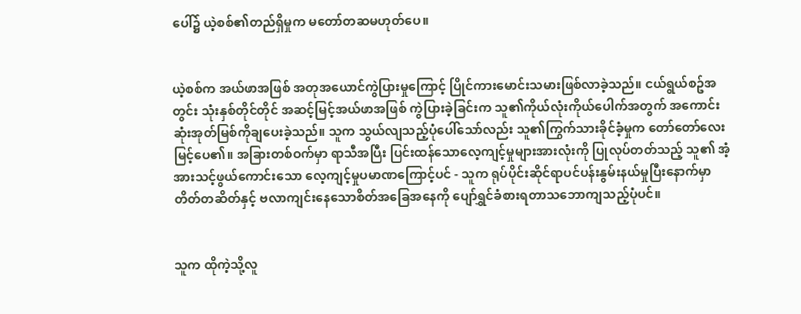ပေါ်၌ ယဲ့စစ်၏တည်ရှိမှုက မတော်တဆမဟုတ်ပေ။


ယဲ့စစ်က အယ်ဖာအဖြစ် အတုအယောင်ကွဲပြားမှုကြောင့် ပြိုင်ကားမောင်းသမားဖြစ်လာခဲ့သည်။ ငယ်ရွယ်စဥ်အတွင်း သုံးနှစ်တိုင်တိုင် အဆင့်မြင့်အယ်ဖာအဖြစ် ကွဲပြားခဲ့ခြင်းက သူ၏ကိုယ်လုံးကိုယ်ပေါက်အတွက် အကောင်းဆုံးအုတ်မြစ်ကိုချပေးခဲ့သည်။ သူက သွယ်လျသည့်ပုံပေါ်သော်လည်း သူ၏ကြွက်သားခိုင်ခံ့မှုက တော်တော်လေးမြင့်ပေ၏။ အခြားတစ်ဝက်မှာ ရာသီအပြီး ပြင်းထန်သောလေ့ကျင့်မှုများအားလုံးကို ပြုလုပ်တတ်သည့် သူ၏ အံ့အားသင့်ဖွယ်ကောင်းသော လေ့ကျင့်မှုပမာဏကြောင့်ပင် - သူက ရုပ်ပိုင်းဆိုင်ရာပင်ပန်းနွမ်းနယ်မှုပြီးနောက်မှာ တိတ်တဆိတ်နှင့် ဗလာကျင်းနေသောစိတ်အခြေအနေကို ပျော်ရွှင်ခံစားရတာသဘောကျသည့်ပုံပင်။


သူက ထိုကဲ့သို့လူ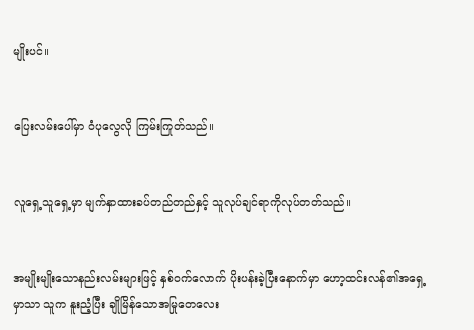မျိုးပင်။


ပြေးလမ်းပေါ်မှာ ဝံပုလွေလို ကြမ်းကြုတ်သည်။


လူရှေ့သူရှေ့မှာ မျက်နှာထားခပ်တည်တည်နှင့် သူလုပ်ချင်ရာကိုလုပ်တတ်သည်။


အမျိုးမျိုးသောနည်းလမ်းများဖြင့် နှစ်ဝက်လောက် ပိုးပန်းခဲ့ပြီးနောက်မှာ ဟော့ထင်းလန်၏အရှေ့မှာသာ သူက နူးညံ့ပြီး ချိုမြိန်သောအမြုတေလေး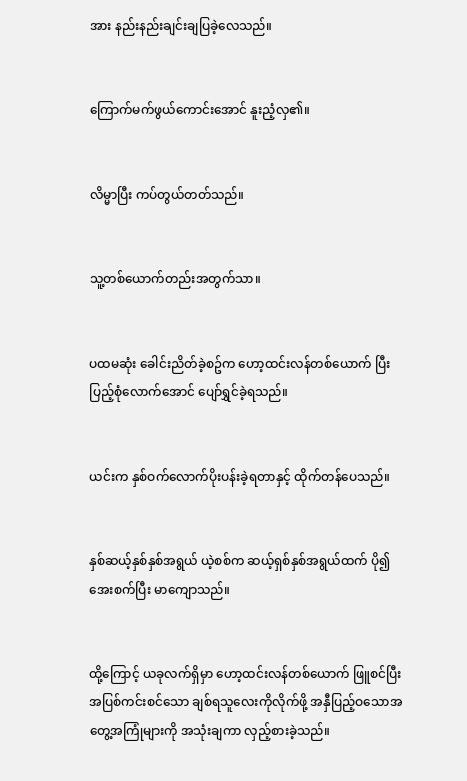အား နည်းနည်းချင်းချပြခဲ့လေသည်။


ကြောက်မက်ဖွယ်ကောင်းအောင် နူးညံ့လှ၏။


လိမ္မာပြီး ကပ်တွယ်တတ်သည်။


သူ့တစ်ယောက်တည်းအတွက်သာ။


ပထမဆုံး ခေါင်းညိတ်ခဲ့စဥ်က ဟော့ထင်းလန်တစ်ယောက် ပြီးပြည့်စုံလောက်အောင် ပျော်ရွှင်ခဲ့ရသည်။


ယင်းက နှစ်ဝက်လောက်ပိုးပန်းခဲ့ရတာနှင့် ထိုက်တန်ပေသည်။


နှစ်ဆယ့်နှစ်နှစ်အရွယ် ယဲ့စစ်က ဆယ့်ရှစ်နှစ်အရွယ်ထက် ပို၍အေးစက်ပြီး မာကျောသည်။


ထို့ကြောင့် ယခုလက်ရှိမှာ ဟော့ထင်းလန်တစ်ယောက် ဖြူစင်ပြီး အပြစ်ကင်းစင်သော ချစ်ရသူလေးကိုလိုက်ဖို့ အနှီပြည့်ဝသောအတွေ့အကြုံများကို အသုံးချကာ လှည့်စားခဲ့သည်။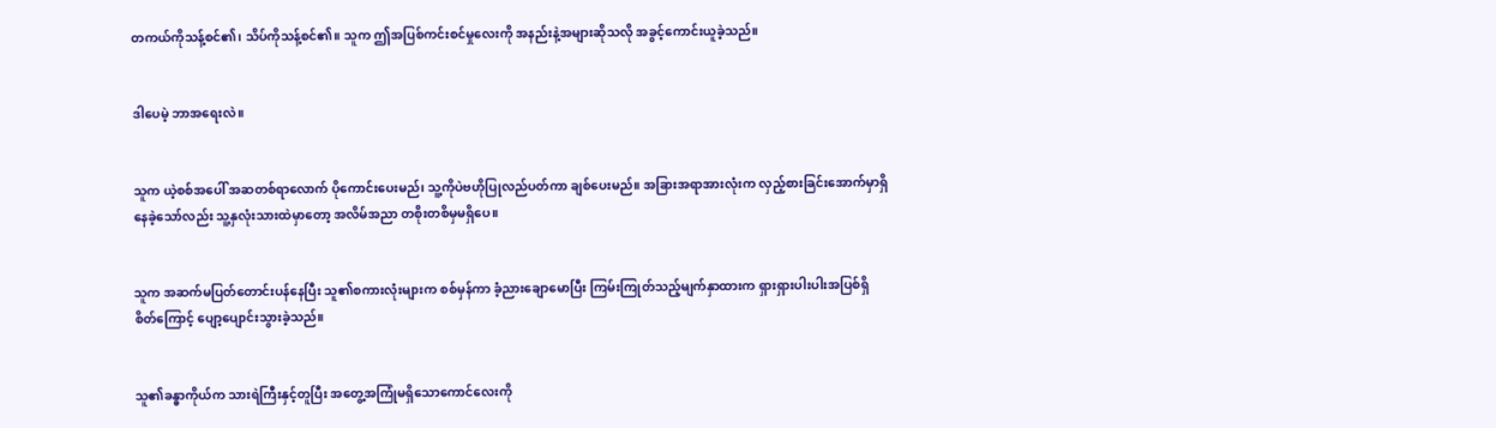တကယ်ကိုသန့်စင်၏၊ သိပ်ကိုသန့်စင်၏။ သူက ဤအပြစ်ကင်းစင်မှုလေးကို အနည်းနဲ့အများဆိုသလို အခွင့်ကောင်းယူခဲ့သည်။


ဒါပေမဲ့ ဘာအရေးလဲ။


သူက ယဲ့စစ်အပေါ် အဆတစ်ရာလောက် ပိုကောင်းပေးမည်၊ သူ့ကိုပဲဗဟိုပြုလည်ပတ်ကာ ချစ်ပေးမည်။ အခြားအရာအားလုံးက လှည့်စားခြင်းအောက်မှာရှိနေခဲ့သော်လည်း သူ့နှလုံးသားထဲမှာတော့ အလိမ်အညာ တစိုးတစိမှမရှိပေ။


သူက အဆက်မပြတ်တောင်းပန်နေပြီး သူ၏စကားလုံးများက စစ်မှန်ကာ ခံ့ညားချောမောပြီး ကြမ်းကြုတ်သည့်မျက်နှာထားက ရှားရှားပါးပါးအပြစ်ရှိစိတ်ကြောင့် ပျော့ပျောင်းသွားခဲ့သည်။


သူ၏ခန္ဓာကိုယ်က သားရဲကြီးနှင့်တူပြီး အတွေ့အကြုံမရှိသောကောင်လေးကို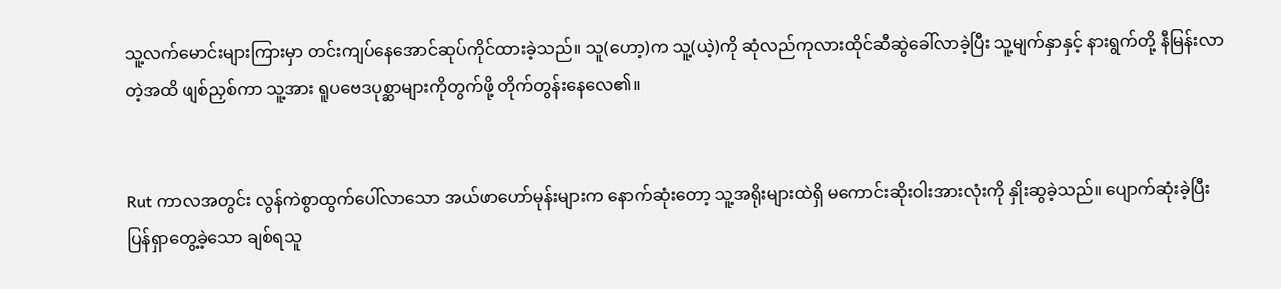သူ့လက်မောင်းများကြားမှာ တင်းကျပ်နေအောင်ဆုပ်ကိုင်ထားခဲ့သည်။ သူ(ဟော့)က သူ့(ယဲ့)ကို ဆုံလည်ကုလားထိုင်ဆီဆွဲခေါ်လာခဲ့ပြီး သူ့မျက်နှာနှင့် နားရွက်တို့ နီမြန်းလာတဲ့အထိ ဖျစ်ညှစ်ကာ သူ့အား ရူပဗေဒပုစ္ဆာများကိုတွက်ဖို့ တိုက်တွန်းနေလေ၏။


Rut ကာလအတွင်း လွန်ကဲစွာထွက်ပေါ်လာသော အယ်ဖာဟော်မုန်းများက နောက်ဆုံးတော့ သူ့အရိုးများထဲရှိ မကောင်းဆိုးဝါးအားလုံးကို နှိုးဆွခဲ့သည်။ ပျောက်ဆုံးခဲ့ပြီး ပြန်ရှာတွေ့ခဲ့သော ချစ်ရသူ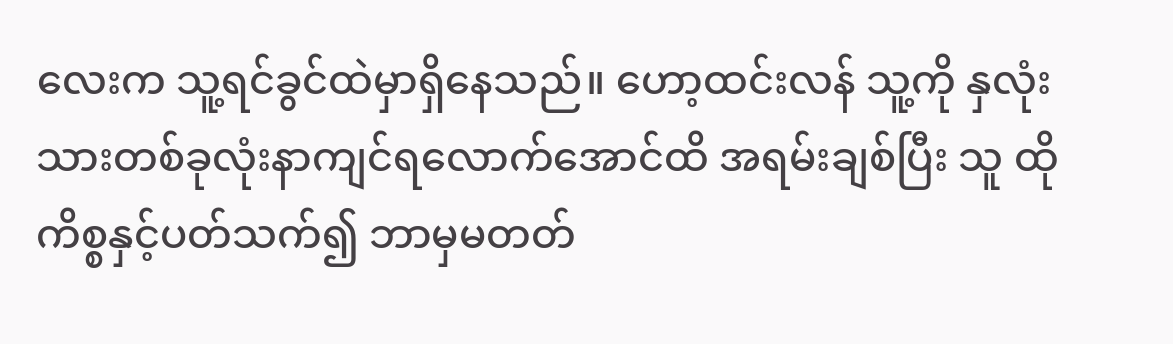လေးက သူ့ရင်ခွင်ထဲမှာရှိနေသည်။ ဟော့ထင်းလန် သူ့ကို နှလုံးသားတစ်ခုလုံးနာကျင်ရလောက်အောင်ထိ အရမ်းချစ်ပြီး သူ ထိုကိစ္စနှင့်ပတ်သက်၍ ဘာမှမတတ်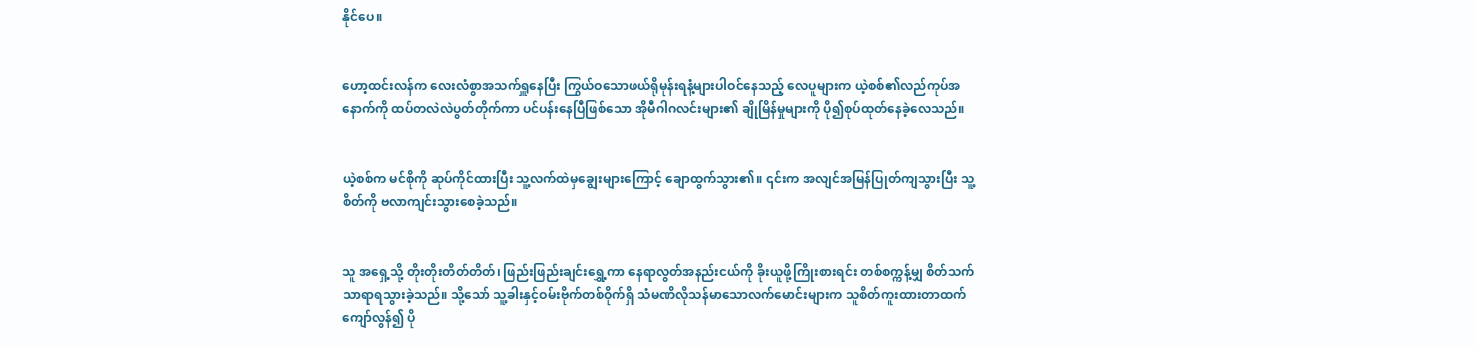နိုင်ပေ။


ဟော့ထင်းလန်က လေးလံစွာအသက်ရှူနေပြီး ကြွယ်ဝသောဖယ်ရိုမုန်းရနံ့များပါဝင်နေသည့် လေပူများက ယဲ့စစ်၏လည်ကုပ်အနောက်ကို ထပ်တလဲလဲပွတ်တိုက်ကာ ပင်ပန်းနေပြီဖြစ်သော အိုမီဂါဂလင်းများ၏ ချိုမြိန်မှုများကို ပို၍စုပ်ထုတ်နေခဲ့လေသည်။


ယဲ့စစ်က မင်စိုကို ဆုပ်ကိုင်ထားပြီး သူ့လက်ထဲမှချွေးများကြောင့် ချောထွက်သွား၏။ ၎င်းက အလျင်အမြန်ပြုတ်ကျသွားပြီး သူ့စိတ်ကို ဗလာကျင်းသွားစေခဲ့သည်။


သူ အရှေ့သို့ တိုးတိုးတိတ်တိတ်၊ ဖြည်းဖြည်းချင်းရွှေ့ကာ နေရာလွတ်အနည်းငယ်ကို ခိုးယူဖို့ကြိုးစားရင်း တစ်စက္ကန့်မျှ စိတ်သက်သာရာရသွားခဲ့သည်။ သို့သော် သူ့ခါးနှင့်ဝမ်းဗိုက်တစ်ဝိုက်ရှိ သံမဏိလိုသန်မာသောလက်မောင်းများက သူစိတ်ကူးထားတာထက်ကျော်လွန်၍ ပို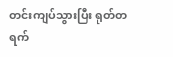တင်းကျပ်သွားပြီး ရုတ်တရက်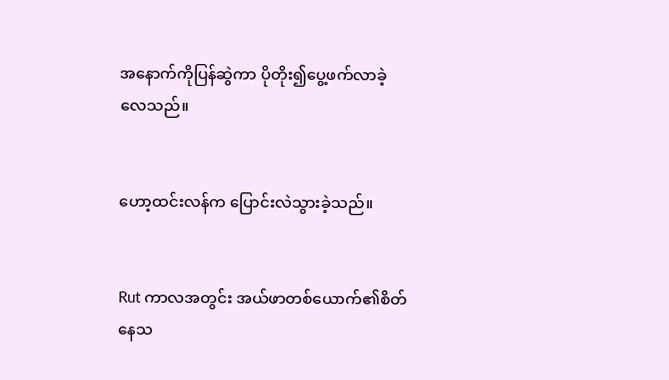အနောက်ကိုပြန်ဆွဲကာ ပိုတိုး၍ပွေ့ဖက်လာခဲ့လေသည်။


ဟော့ထင်းလန်က ပြောင်းလဲသွားခဲ့သည်။


Rut ကာလအတွင်း အယ်ဖာတစ်ယောက်၏စိတ်နေသ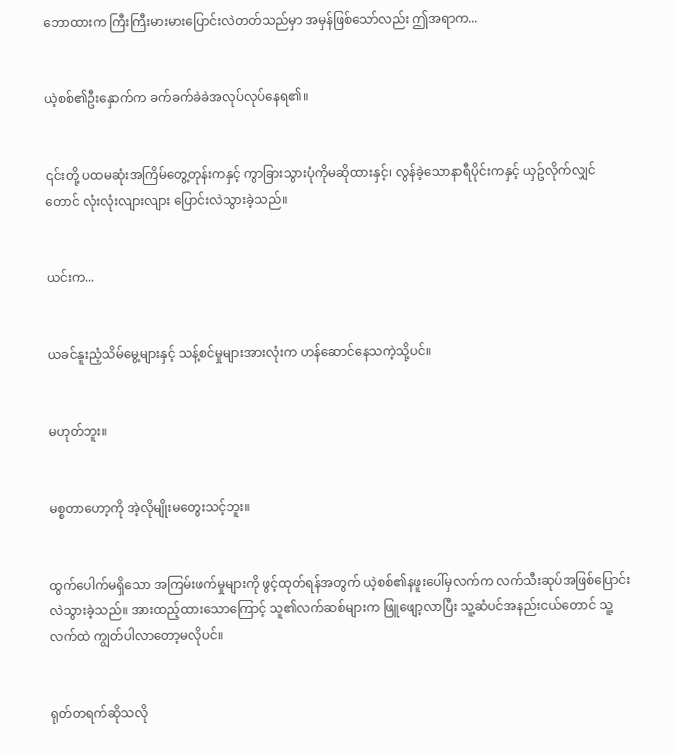ဘောထားက ကြီးကြီးမားမားပြောင်းလဲတတ်သည်မှာ အမှန်ဖြစ်သော်လည်း ဤအရာက...


ယဲ့စစ်၏ဦးနှောက်က ခက်ခက်ခဲခဲအလုပ်လုပ်နေရ၏။


၎င်းတို့ ပထမဆုံးအကြိမ်တွေ့တုန်းကနှင့် ကွာခြားသွားပုံကိုမဆိုထားနှင့်၊ လွန်ခဲ့သောနာရီပိုင်းကနှင့် ယှဥ်လိုက်လျှင်တောင် လုံးလုံးလျားလျား ပြောင်းလဲသွားခဲ့သည်။


ယင်းက...


ယခင်နူးညံ့သိမ်မွေ့များနှင့် သန့်စင်မှုများအားလုံးက ဟန်ဆောင်နေသကဲ့သို့ပင်။


မဟုတ်ဘူး။


မစ္စတာဟော့ကို အဲ့လိုမျိုးမတွေးသင့်ဘူး။


ထွက်ပေါက်မရှိသော အကြမ်းဖက်မှုများကို ဖွင့်ထုတ်ရန်အတွက် ယဲ့စစ်၏နဖူးပေါ်မှလက်က လက်သီးဆုပ်အဖြစ်ပြောင်းလဲသွားခဲ့သည်။ အားထည့်ထားသောကြောင့် သူ၏လက်ဆစ်များက ဖြူဖျော့လာပြီး သူ့ဆံပင်အနည်းငယ်တောင် သူ့လက်ထဲ ကျွတ်ပါလာတော့မလိုပင်။


ရုတ်တရက်ဆိုသလို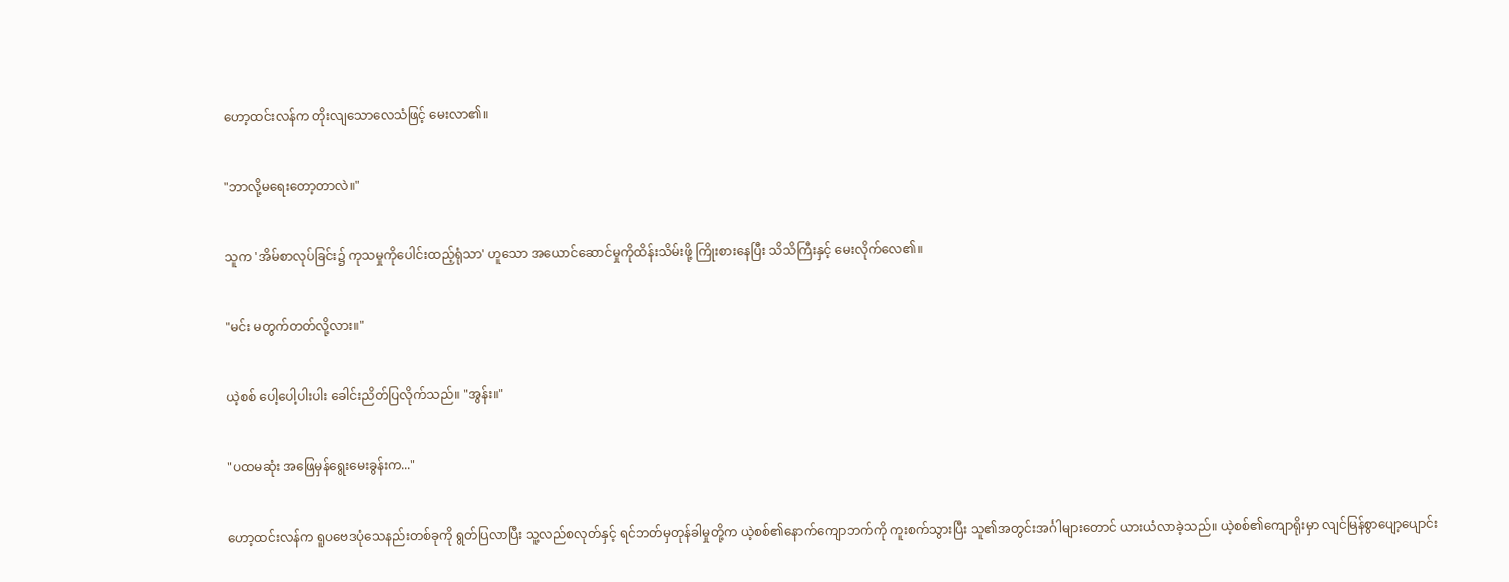ဟော့ထင်းလန်က တိုးလျသောလေသံဖြင့် မေးလာ၏။


"ဘာလို့မရေးတော့တာလဲ။"


သူက 'အိမ်စာလုပ်ခြင်း၌ ကုသမှုကိုပေါင်းထည့်ရုံသာ' ဟူသော အယောင်ဆောင်မှုကိုထိန်းသိမ်းဖို့ ကြိုးစားနေပြီး သိသိကြီးနှင့် မေးလိုက်လေ၏။


"မင်း မတွက်တတ်လို့လား။"


ယဲ့စစ် ပေါ့ပေါ့ပါးပါး ခေါင်းညိတ်ပြလိုက်သည်။ "အွန်း။"


"ပထမဆုံး အဖြေမှန်ရွေးမေးခွန်းက..."


ဟော့ထင်းလန်က ရူပဗေဒပုံသေနည်းတစ်ခုကို ရွတ်ပြလာပြီး သူ့လည်စလုတ်နှင့် ရင်ဘတ်မှတုန်ခါမှုတို့က ယဲ့စစ်၏နောက်ကျောဘက်ကို ကူးစက်သွားပြီး သူ၏အတွင်းအင်္ဂါများတောင် ယားယံလာခဲ့သည်။ ယဲ့စစ်၏ကျောရိုးမှာ လျင်မြန်စွာပျော့ပျောင်း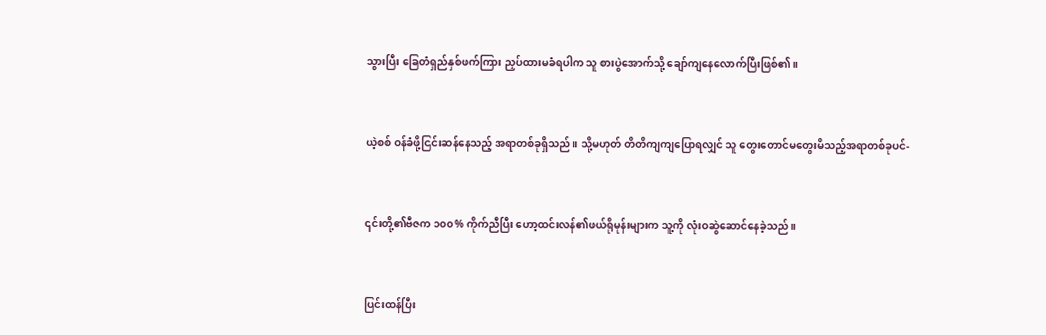သွားပြီး ခြေတံရှည်နှစ်ဖက်ကြား ညှပ်ထားမခံရပါက သူ စားပွဲအောက်သို့ ချော်ကျနေလောက်ပြီးဖြစ်၏။


ယဲ့စစ် ဝန်ခံဖို့ငြင်းဆန်နေသည့် အရာတစ်ခုရှိသည်။ သို့မဟုတ် တိတိကျကျပြောရလျှင် သူ တွေးတောင်မတွေးမိသည့်အရာတစ်ခုပင်-


၎င်းတို့၏ဗီဇက ၁၀၀% ကိုက်ညီပြီး ဟော့ထင်းလန်၏ဖယ်ရိုမုန်းများက သူ့ကို လုံးဝဆွဲဆောင်နေခဲ့သည်။


ပြင်းထန်ပြီး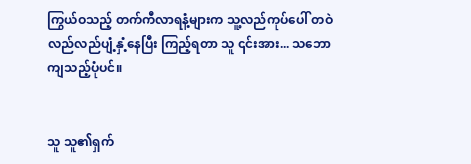ကြွယ်ဝသည့် တက်ကီလာရနံ့များက သူ့လည်ကုပ်ပေါ် တဝဲလည်လည်ပျံ့နှံ့နေပြီး ကြည့်ရတာ သူ ၎င်းအား... သဘောကျသည့်ပုံပင်။


သူ သူ၏ရှက်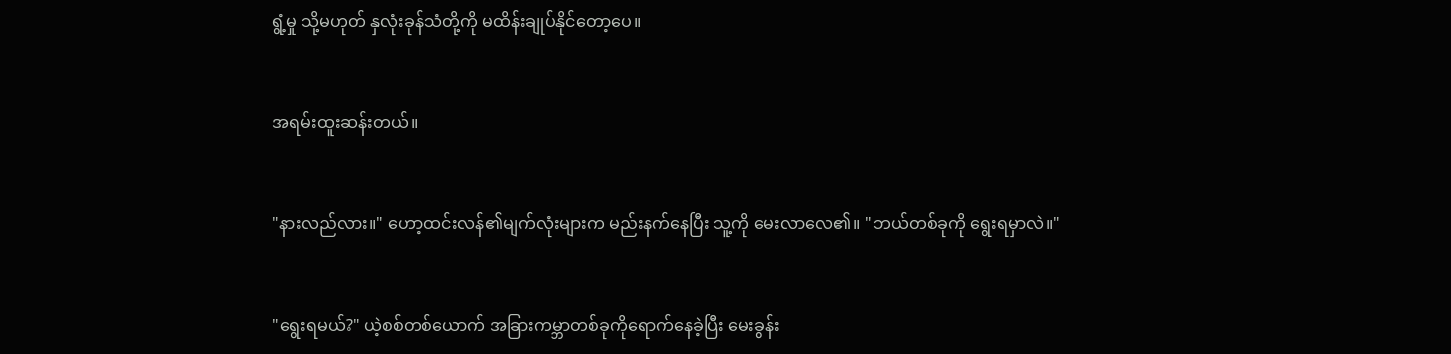ရွံ့မှု သို့မဟုတ် နှလုံးခုန်သံတို့ကို မထိန်းချုပ်နိုင်တော့ပေ။


အရမ်းထူးဆန်းတယ်။


"နားလည်လား။" ဟော့ထင်းလန်၏မျက်လုံးများက မည်းနက်နေပြီး သူ့ကို မေးလာလေ၏။ "ဘယ်တစ်ခုကို ရွေးရမှာလဲ။"


"ရွေးရမယ်?" ယဲ့စစ်တစ်ယောက် အခြားကမ္ဘာတစ်ခုကိုရောက်နေခဲ့ပြီး မေးခွန်း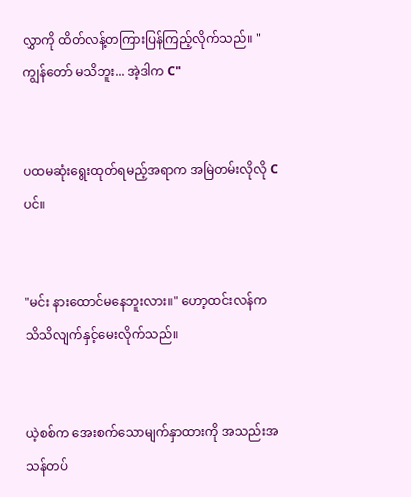လွှာကို ထိတ်လန့်တကြားပြန်ကြည့်လိုက်သည်။ "ကျွန်တော် မသိဘူး... အဲ့ဒါက C"


ပထမဆုံးရွေးထုတ်ရမည့်အရာက အမြဲတမ်းလိုလို C ပင်။


"မင်း နားထောင်မနေဘူးလား။" ဟော့ထင်းလန်က သိသိလျက်နှင့်မေးလိုက်သည်။


ယဲ့စစ်က အေးစက်သောမျက်နှာထားကို အသည်းအသန်တပ်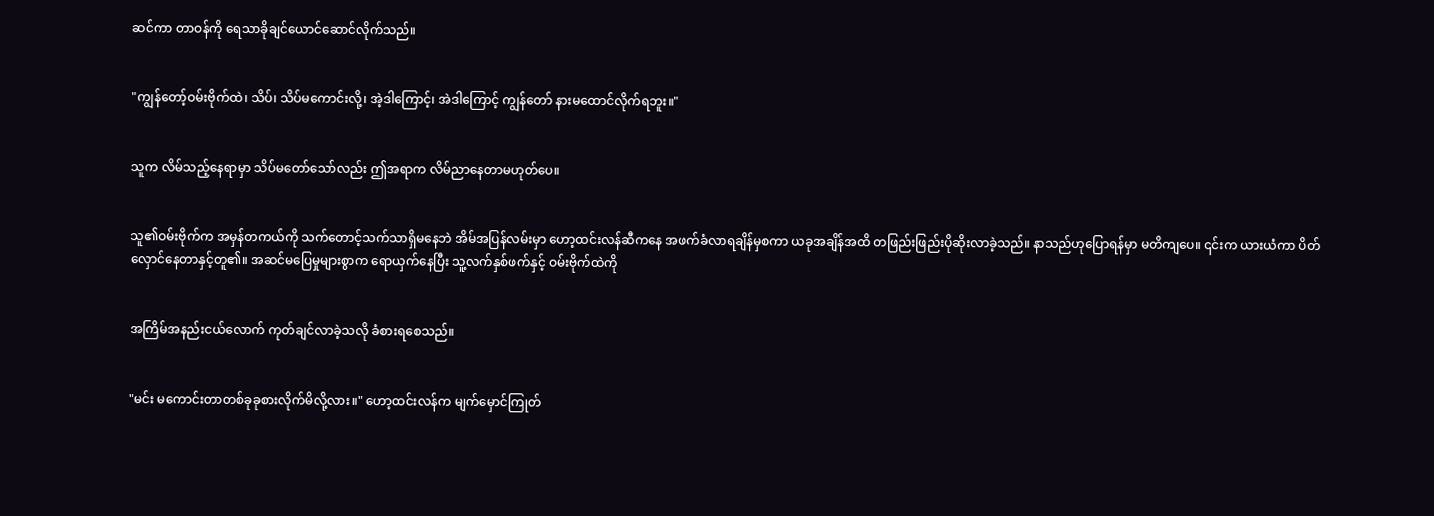ဆင်ကာ တာဝန်ကို ရေသာခိုချင်ယောင်ဆောင်လိုက်သည်။


"ကျွန်တော့်ဝမ်းဗိုက်ထဲ၊ သိပ်၊ သိပ်မကောင်းလို့၊ အဲ့ဒါကြောင့်၊ အဲဒါကြောင့် ကျွန်တော် နားမထောင်လိုက်ရဘူး။"


သူက လိမ်သည့်နေရာမှာ သိပ်မတော်သော်လည်း ဤအရာက လိမ်ညာနေတာမဟုတ်ပေ။


သူ၏ဝမ်းဗိုက်က အမှန်တကယ်ကို သက်တောင့်သက်သာရှိမနေဘဲ အိမ်အပြန်လမ်းမှာ ဟော့ထင်းလန်ဆီကနေ အဖက်ခံလာရချိန်မှစကာ ယခုအချိန်အထိ တဖြည်းဖြည်းပိုဆိုးလာခဲ့သည်။ နာသည်ဟုပြောရန်မှာ မတိကျပေ။ ၎င်းက ယားယံကာ ပိတ်လှောင်နေတာနှင့်တူ၏။ အဆင်မပြေမှုများစွာက ရောယှက်နေပြီး သူ့လက်နှစ်ဖက်နှင့် ဝမ်းဗိုက်ထဲကို


အကြိမ်အနည်းငယ်လောက် ကုတ်ချင်လာခဲ့သလို ခံစားရစေသည်။


"မင်း မကောင်းတာတစ်ခုခုစားလိုက်မိလို့လား။" ဟော့ထင်းလန်က မျက်မှောင်ကြုတ်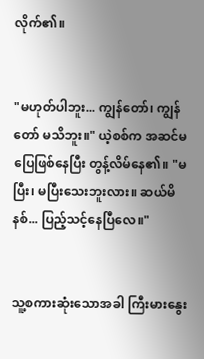လိုက်၏။


"မဟုတ်ပါဘူး... ကျွန်တော်၊ ကျွန်တော် မသိဘူး။" ယဲ့စစ်က အဆင်မပြေဖြစ်နေပြီး တွန့်လိမ်နေ၏။ "မပြီး၊ မပြီးသေးဘူးလား။ ဆယ်မိနစ်... ပြည့်သင့်နေပြီလေ။"


သူ့စကားဆုံးသောအခါ ကြီးမားနွေး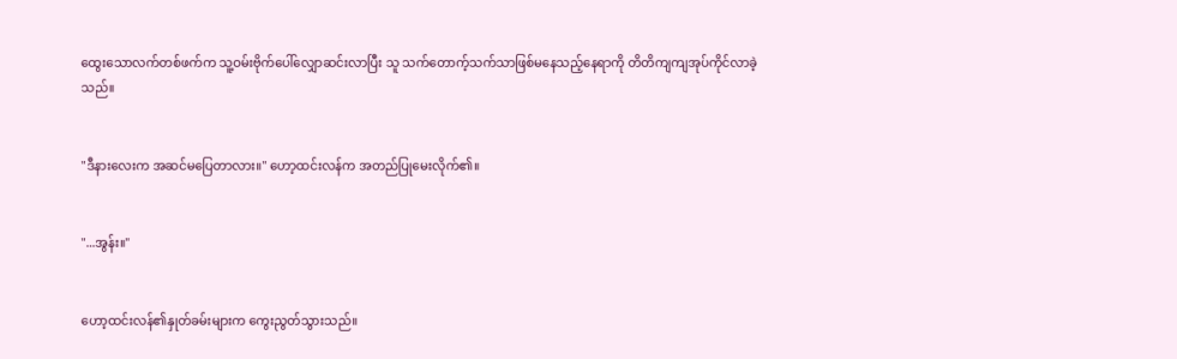ထွေးသောလက်တစ်ဖက်က သူ့ဝမ်းဗိုက်ပေါ်လျှောဆင်းလာပြီး သူ သက်တောက့်သက်သာဖြစ်မနေသည့်နေရာကို တိတိကျကျအုပ်ကိုင်လာခဲ့သည်။


"ဒီနားလေးက အဆင်မပြေတာလား။" ဟော့ထင်းလန်က အတည်ပြုမေးလိုက်၏။


"...အွန်း။"


ဟော့ထင်းလန်၏နှုတ်ခမ်းများက ကွေးညွတ်သွားသည်။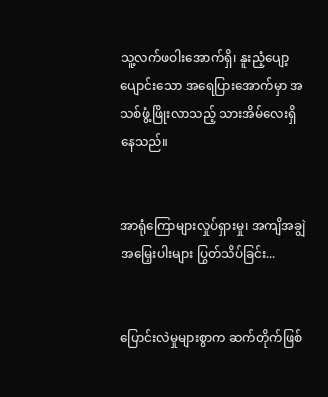သူ့လက်ဖဝါးအောက်ရှိ၊ နူးညံ့ပျော့ပျောင်းသော အရေပြားအောက်မှာ အသစ်ဖွံ့ဖြိုးလာသည့် သားအိမ်လေးရှိနေသည်။


အာရုံကြောများလှုပ်ရှားမှု၊ အကျိအချွဲအမြှေးပါးများ ပြွတ်သိပ်ခြင်း...


ပြောင်းလဲမှုများစွာက ဆက်တိုက်ဖြစ်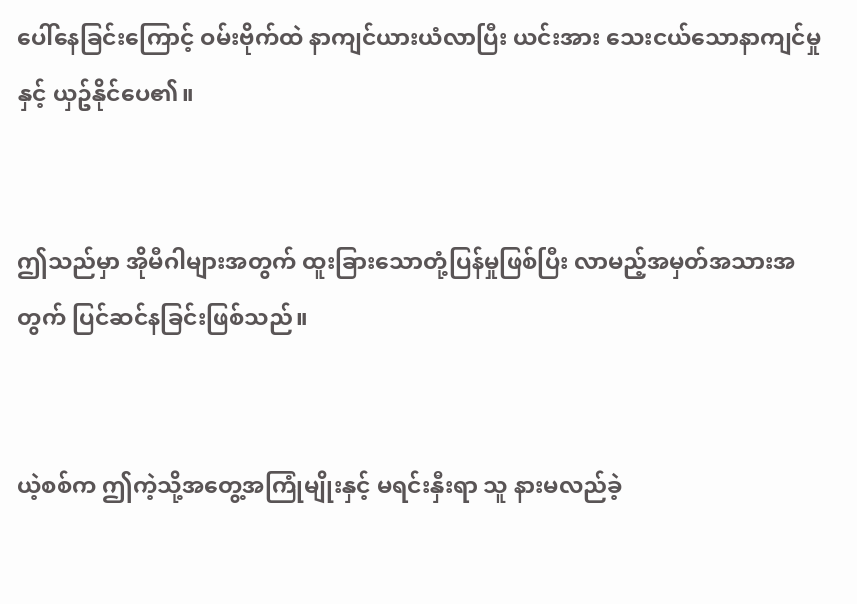ပေါ်နေခြင်းကြောင့် ဝမ်းဗိုက်ထဲ နာကျင်ယားယံလာပြီး ယင်းအား သေးငယ်သောနာကျင်မှုနှင့် ယှဥ်နိုင်ပေ၏။


ဤသည်မှာ အိုမီဂါများအတွက် ထူးခြားသောတုံ့ပြန်မှုဖြစ်ပြီး လာမည့်အမှတ်အသားအတွက် ပြင်ဆင်နခြင်းဖြစ်သည်။


ယဲ့စစ်က ဤကဲ့သို့အတွေ့အကြုံမျိုးနှင့် မရင်းနှီးရာ သူ နားမလည်ခဲ့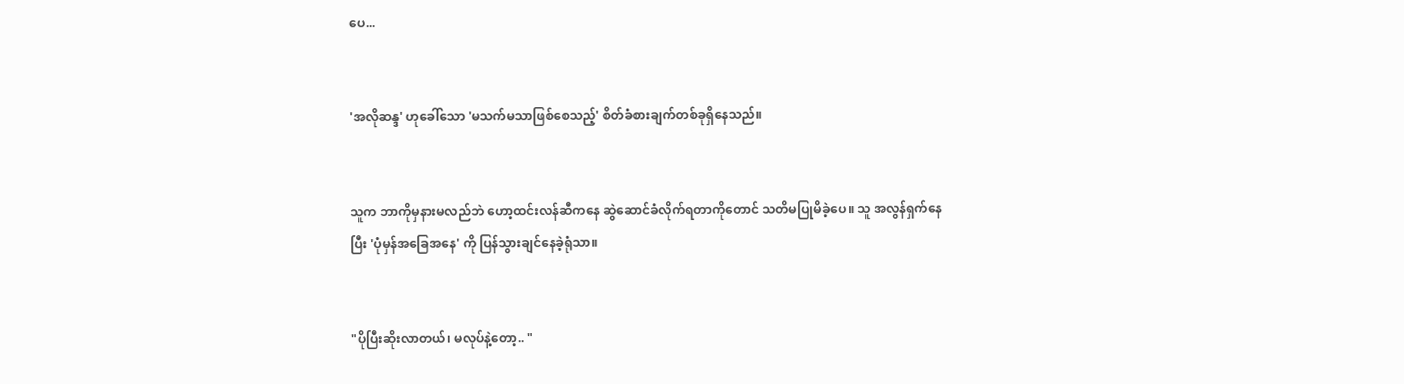ပေ...


'အလိုဆန္ဒ' ဟုခေါ်သော 'မသက်မသာဖြစ်စေသည့်' စိတ်ခံစားချက်တစ်ခုရှိနေသည်။


သူက ဘာကိုမှနားမလည်ဘဲ ဟော့ထင်းလန်ဆီကနေ ဆွဲဆောင်ခံလိုက်ရတာကိုတောင် သတိမပြုမိခဲ့ပေ။ သူ အလွန်ရှက်နေပြီး 'ပုံမှန်အခြေအနေ' ကို ပြန်သွားချင်နေခဲ့ရုံသာ။


"ပိုပြီးဆိုးလာတယ်၊ မလုပ်နဲ့တော့.. "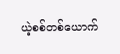ယဲ့စစ်တစ်ယောက်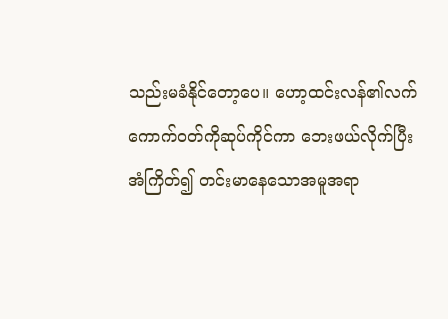သည်းမခံနိုင်တော့ပေ။ ဟော့ထင်းလန်၏လက်ကောက်ဝတ်ကိုဆုပ်ကိုင်ကာ ဘေးဖယ်လိုက်ပြီး အံကြိတ်၍ တင်းမာနေသောအမူအရာ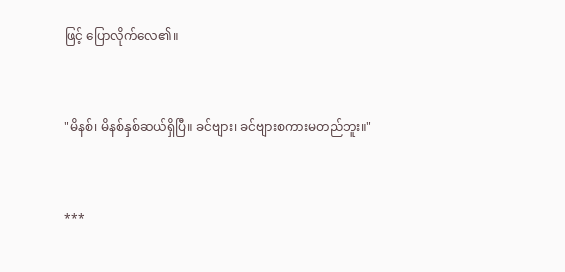ဖြင့် ပြောလိုက်လေ၏။


"မိနစ်၊ မိနစ်နှစ်ဆယ်ရှိပြီ။ ခင်ဗျား၊ ခင်ဗျားစကားမတည်ဘူး။"


***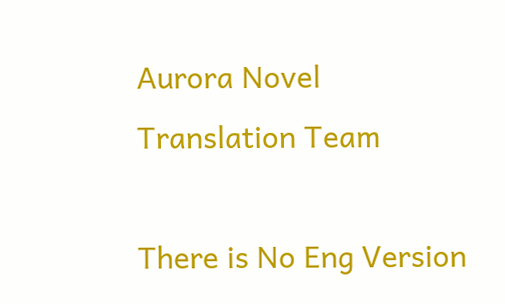Aurora Novel Translation Team

There is No Eng Version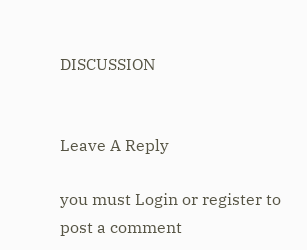DISCUSSION


Leave A Reply

you must Login or register to post a comment